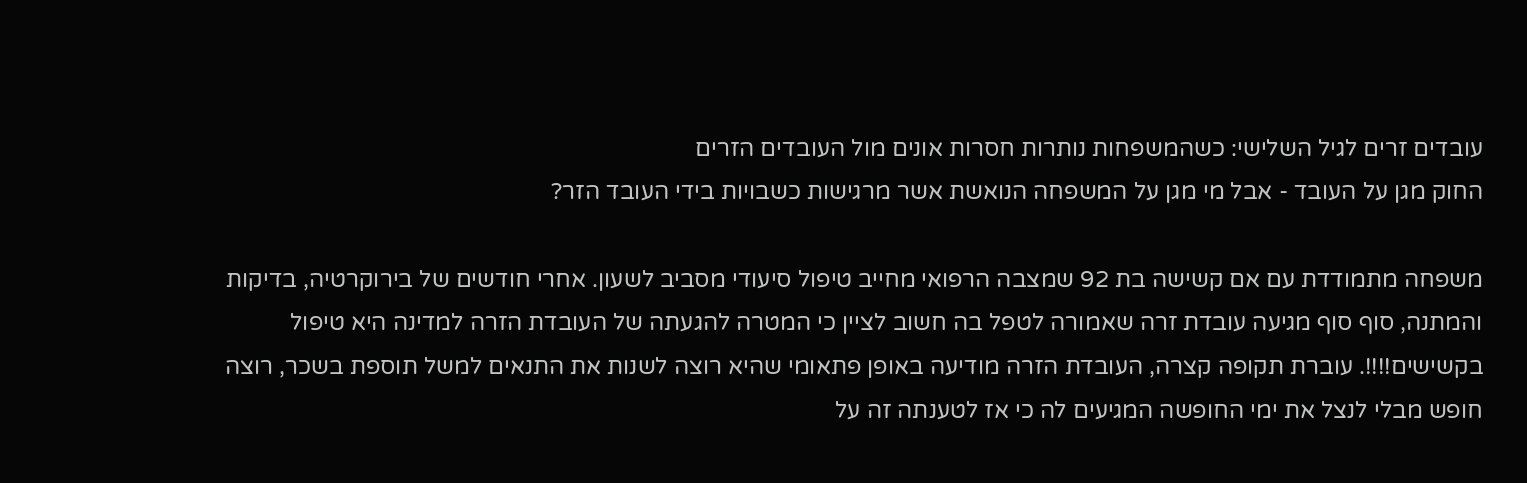עובדים זרים לגיל השלישי: כשהמשפחות נותרות חסרות אונים מול העובדים הזרים
החוק מגן על העובד - אבל מי מגן על המשפחה הנואשת אשר מרגישות כשבויות בידי העובד הזר?

משפחה מתמודדת עם אם קשישה בת 92 שמצבה הרפואי מחייב טיפול סיעודי מסביב לשעון. אחרי חודשים של בירוקרטיה, בדיקות והמתנה, סוף סוף מגיעה עובדת זרה שאמורה לטפל בה חשוב לציין כי המטרה להגעתה של העובדת הזרה למדינה היא טיפול בקשישים!!!!. עוברת תקופה קצרה, העובדת הזרה מודיעה באופן פתאומי שהיא רוצה לשנות את התנאים למשל תוספת בשכר, רוצה חופש מבלי לנצל את ימי החופשה המגיעים לה כי אז לטענתה זה על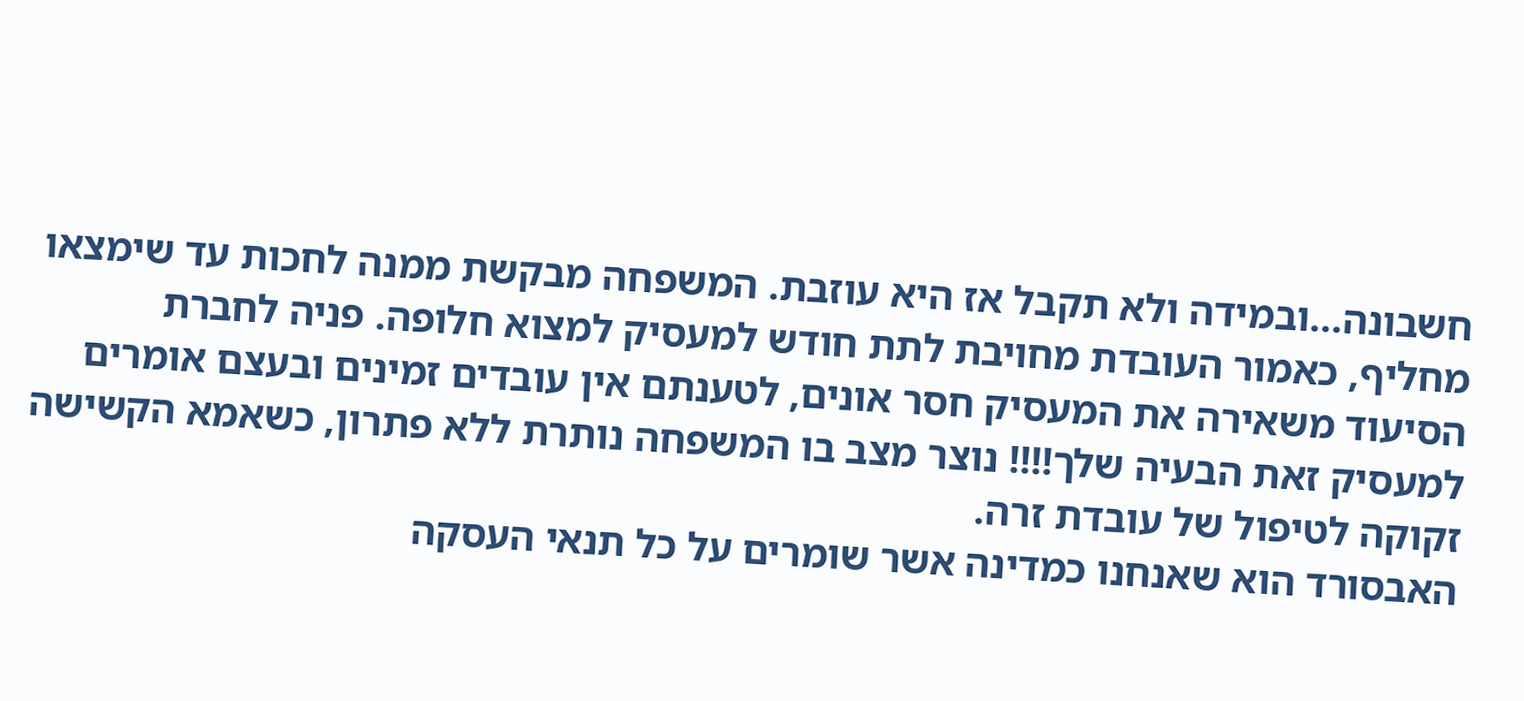חשבונה...ובמידה ולא תקבל אז היא עוזבת. המשפחה מבקשת ממנה לחכות עד שימצאו מחליף, כאמור העובדת מחויבת לתת חודש למעסיק למצוא חלופה. פניה לחברת הסיעוד משאירה את המעסיק חסר אונים, לטענתם אין עובדים זמינים ובעצם אומרים למעסיק זאת הבעיה שלך!!!! נוצר מצב בו המשפחה נותרת ללא פתרון, כשאמא הקשישה זקוקה לטיפול של עובדת זרה.
האבסורד הוא שאנחנו כמדינה אשר שומרים על כל תנאי העסקה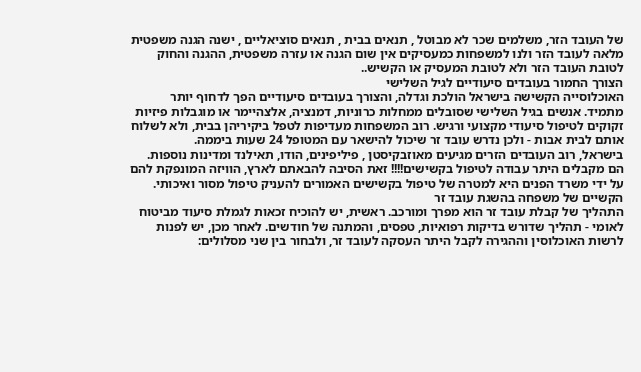של העובד הזר, משלמים שכר לא מבוטל , תנאים בבית , תנאים סוציאליים , ישנה הגנה משפטית מלאה לעובד הזר ולנו למשפחות כמעסיקים אין שום הגנה או עזרה משפטית, ההגנה והחוק לטובת העובד הזר ולא לטובת המעסיק או הקשיש..
הצורך החמור בעובדים סיעודיים לגיל השלישי
האוכלוסייה הקשישה בישראל הולכת וגדלה, והצורך בעובדים סיעודיים הפך לדחוף יותר מתמיד. אנשים בגיל השלישי שסובלים ממחלות כרוניות, דמנציה, אלצהיימר או מוגבלות פיזיות זקוקים לטיפול סיעודי מקצועי ורגיש. רוב המשפחות מעדיפות לטפל ביקיריהן בבית, ולא לשלוח אותם לבית אבות - ולכן נדרש עובד זר שיכול להישאר עם המטופל 24 שעות ביממה.
בישראל, רוב העובדים הזרים מגיעים מאוזבקיסטן , פיליפינים, הודו, תאילנד ומדינות נוספות. הם מקבלים היתר עבודה לטיפול בקשישים!!!! זאת הסיבה להבאתם לארץ, הוויזה המונפקת להם על ידי משרד הפנים היא למטרה של טיפול בקשישים האמורים להעניק טיפול מסור ואיכותי.
הקשיים של משפחה בהשגת עובד זר
התהליך של קבלת עובד זר הוא מפרך ומורכב. ראשית, יש להוכיח זכאות לגמלת סיעוד מביטוח לאומי - תהליך שדורש בדיקות רפואיות, טפסים, והמתנה של חודשים. לאחר מכן, יש לפנות לרשות האוכלוסין וההגירה לקבל היתר העסקה לעובד זר, ולבחור בין שני מסלולים: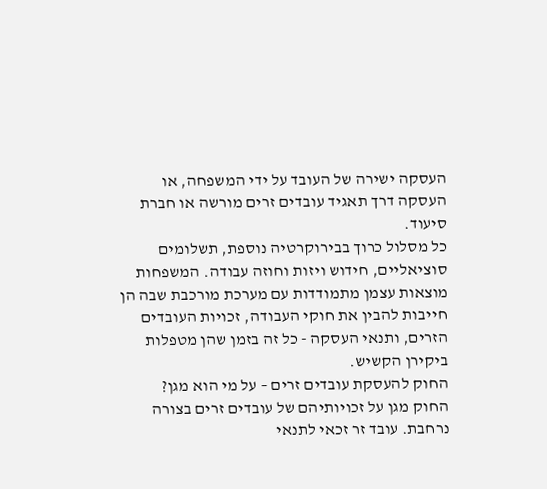העסקה ישירה של העובד על ידי המשפחה, או העסקה דרך תאגיד עובדים זרים מורשה או חברת סיעוד.
כל מסלול כרוך בבירוקרטיה נוספת, תשלומים סוציאליים, חידוש ויזות וחוזה עבודה. המשפחות מוצאות עצמן מתמודדות עם מערכת מורכבת שבה הן חייבות להבין את חוקי העבודה, זכויות העובדים הזרים, ותנאי העסקה - כל זה בזמן שהן מטפלות ביקירן הקשיש.
החוק להעסקת עובדים זרים – על מי הוא מגן?
החוק מגן על זכויותיהם של עובדים זרים בצורה נרחבת. עובד זר זכאי לתנאי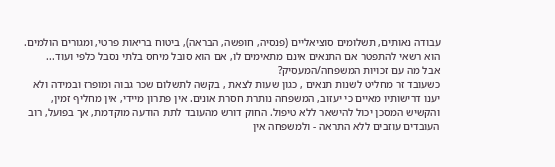עבודה נאותים, תשלומים סוציאליים (פנסיה, חופשה, הבראה), ביטוח בריאות פרטי, ומגורים הולמים. הוא רשאי להתפטר אם התנאים אינם מתאימים לו, אם הוא סובל מיחס בלתי נסבל כלפי ועוד...
אבל מה עם זכויות המשפחה/המעסיק?
כשעובד זר מחליט לשנות תנאים , כגון שעות לצאת , בקשה לתשלום שכר גבוה ומופרז ובמידה ולא יענו דרישותיו מאיים כי יעזוב, המשפחה נותרת חסרת אונים. אין פתרון מיידי, אין מחליף זמין, והקשיש המסכן יכול להישאר ללא טיפול. החוק דורש מהעובד לתת הודעה מוקדמת, אך בפועל, רוב העובדים עוזבים ללא התראה - ולמשפחה אין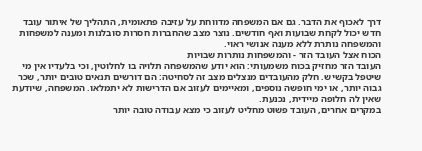דרך לאכוף את הדבר. גם אם המשפחה מדווחת על עזיבה פתאומית, התהליך של איתור עובד חדש יכול לקחת שבועות ואף חודשים. נוצר מצב שהחברות חסרות סובלנות ומענה למשפחות והמשפחה נותרת ללא מענה אנושי ראוי.
הכוח אצל העובד הזר - והמשפחות נותרות שבויות
העובד הזר מחזיק בכוח משמעותי: הוא יודע שהמשפחה תלויה בו לחלוטין, וכי בלעדיו אין מי שיטפל בקשיש. חלק מהעובדים מנצלים מצב זה לסחיטה: הם דורשים תנאים טובים יותר, שכר גבוה יותר, או ימי חופשה נוספים, ומאיימים לעזוב אם הדרישות לא יתמלאו. המשפחה, שיודעת שאין לה חלופה מיידית, נכנעת.
במקרים אחרים, העובד פשוט מחליט לעזוב כי מצא עבודה טובה יותר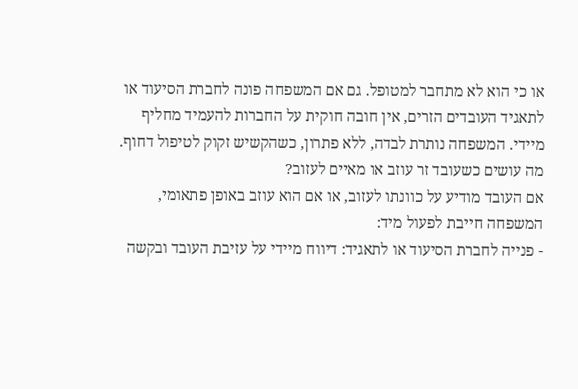או כי הוא לא מתחבר למטופל. גם אם המשפחה פונה לחברת הסיעוד או לתאגיד העובדים הזרים, אין חובה חוקית על החברות להעמיד מחליף מיידי. המשפחה נותרת לבדה, ללא פתרון, כשהקשיש זקוק לטיפול דחוף.
מה עושים כשעובד זר עוזב או מאיים לעזוב?
אם העובד מודיע על כוונתו לעזוב, או אם הוא עוזב באופן פתאומי, המשפחה חייבת לפעול מיד:
- פנייה לחברת הסיעוד או לתאגיד: דיווח מיידי על עזיבת העובד ובקשה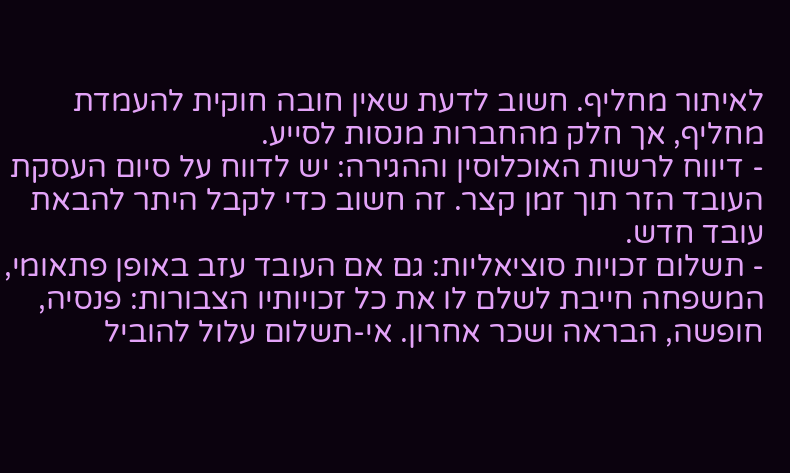לאיתור מחליף. חשוב לדעת שאין חובה חוקית להעמדת מחליף, אך חלק מהחברות מנסות לסייע.
- דיווח לרשות האוכלוסין וההגירה: יש לדווח על סיום העסקת העובד הזר תוך זמן קצר. זה חשוב כדי לקבל היתר להבאת עובד חדש.
- תשלום זכויות סוציאליות: גם אם העובד עזב באופן פתאומי, המשפחה חייבת לשלם לו את כל זכויותיו הצבורות: פנסיה, חופשה, הבראה ושכר אחרון. אי-תשלום עלול להוביל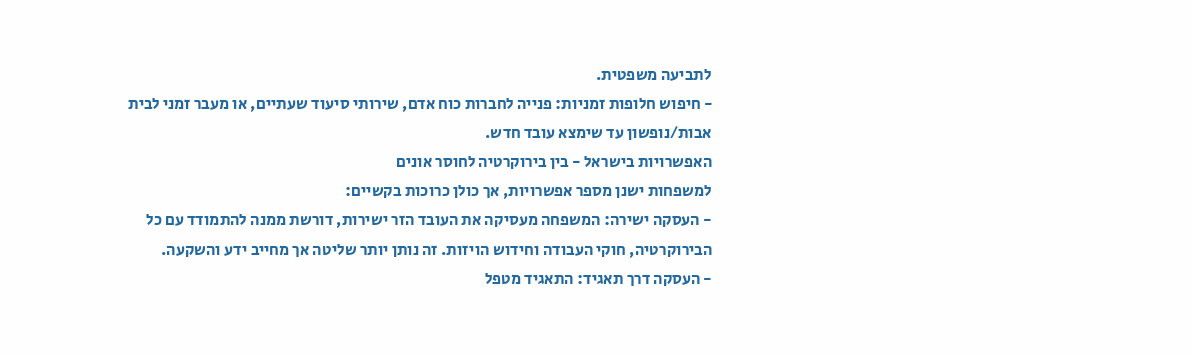לתביעה משפטית.
- חיפוש חלופות זמניות: פנייה לחברות כוח אדם, שירותי סיעוד שעתיים, או מעבר זמני לבית אבות/נופשון עד שימצא עובד חדש.
האפשרויות בישראל - בין בירוקרטיה לחוסר אונים
למשפחות ישנן מספר אפשרויות, אך כולן כרוכות בקשיים:
- העסקה ישירה: המשפחה מעסיקה את העובד הזר ישירות, דורשת ממנה להתמודד עם כל הבירוקרטיה, חוקי העבודה וחידוש הויזות. זה נותן יותר שליטה אך מחייב ידע והשקעה.
- העסקה דרך תאגיד: התאגיד מטפל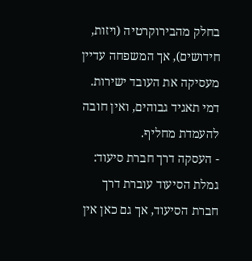בחלק מהבירוקרטיה (ויזות, חידושים), אך המשפחה עדיין מעסיקה את העובד ישירות. דמי תאגיד גבוהים, ואין חובה להעמדת מחליף.
- העסקה דרך חברת סיעוד: גמלת הסיעוד עוברת דרך חברת הסיעוד, אך גם כאן אין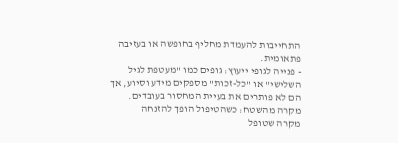התחייבות להעמדת מחליף בחופשה או בעזיבה פתאומית.
- פנייה לגופי ייעוץ: גופים כמו "מעטפת לגיל השלישי" או "כל-זכות" מספקים מידע וסיוע, אך הם לא פותרים את בעיית המחסור בעובדים.
מקרה מהשטח: כשהטיפול הופך להזנחה
מקרה שטופל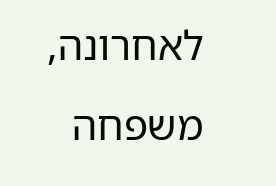לאחרונה, משפחה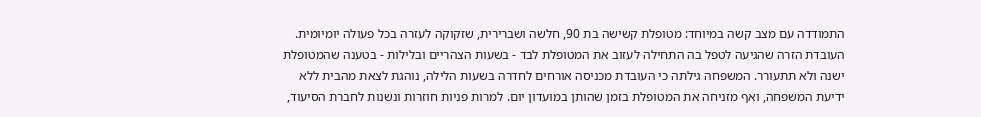התמודדה עם מצב קשה במיוחד: מטופלת קשישה בת 90, חלשה ושברירית, שזקוקה לעזרה בכל פעולה יומיומית. העובדת הזרה שהגיעה לטפל בה התחילה לעזוב את המטופלת לבד - בשעות הצהריים ובלילות - בטענה שהמטופלת ישנה ולא תתעורר. המשפחה גילתה כי העובדת מכניסה אורחים לחדרה בשעות הלילה, נוהגת לצאת מהבית ללא ידיעת המשפחה, ואף מזניחה את המטופלת בזמן שהותן במועדון יום. למרות פניות חוזרות ונשנות לחברת הסיעוד,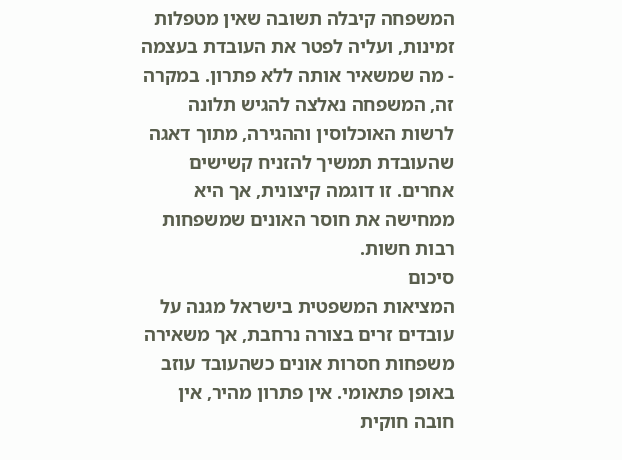המשפחה קיבלה תשובה שאין מטפלות זמינות, ועליה לפטר את העובדת בעצמה - מה שמשאיר אותה ללא פתרון. במקרה זה, המשפחה נאלצה להגיש תלונה לרשות האוכלוסין וההגירה, מתוך דאגה שהעובדת תמשיך להזניח קשישים אחרים. זו דוגמה קיצונית, אך היא ממחישה את חוסר האונים שמשפחות רבות חשות.
סיכום
המציאות המשפטית בישראל מגנה על עובדים זרים בצורה נרחבת, אך משאירה משפחות חסרות אונים כשהעובד עוזב באופן פתאומי. אין פתרון מהיר, אין חובה חוקית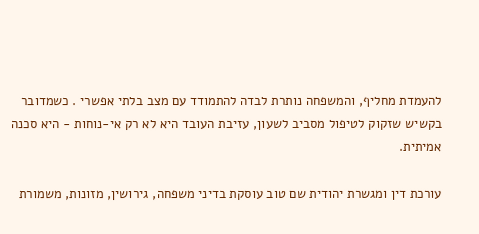להעמדת מחליף, והמשפחה נותרת לבדה להתמודד עם מצב בלתי אפשרי . כשמדובר בקשיש שזקוק לטיפול מסביב לשעון, עזיבת העובד היא לא רק אי-נוחות - היא סכנה אמיתית.

עורכת דין ומגשרת יהודית שם טוב עוסקת בדיני משפחה, גירושין, מזונות, משמורת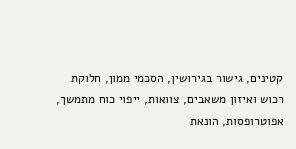קטינים, גישור בגירושין, הסכמי ממון, חלוקת רכוש ואיזון משאבים, צוואות, ייפוי כוח מתמשך, אפוטרופסות, הונאת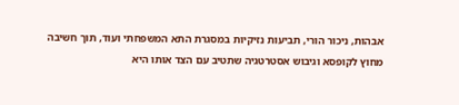אבהות, ניכור הורי, תביעות נזיקיות במסגרת התא המשפחתי ועוד, תוך חשיבה מחוץ לקופסא וגיבוש אסטרטגיה שתטיב עם הצד אותו היא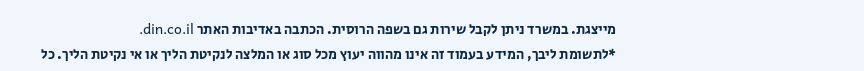מייצגת. במשרד ניתן לקבל שירות גם בשפה הרוסית. הכתבה באדיבות האתר din.co.il.
*לתשומת ליבך, המידע בעמוד זה אינו מהווה יעוץ מכל סוג או המלצה לנקיטת הליך או אי נקיטת הליך. כל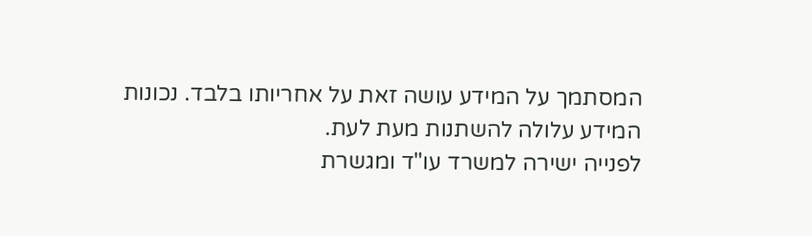המסתמך על המידע עושה זאת על אחריותו בלבד. נכונות המידע עלולה להשתנות מעת לעת.
לפנייה ישירה למשרד עו"ד ומגשרת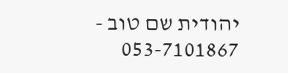יהודית שם טוב - 053-7101867